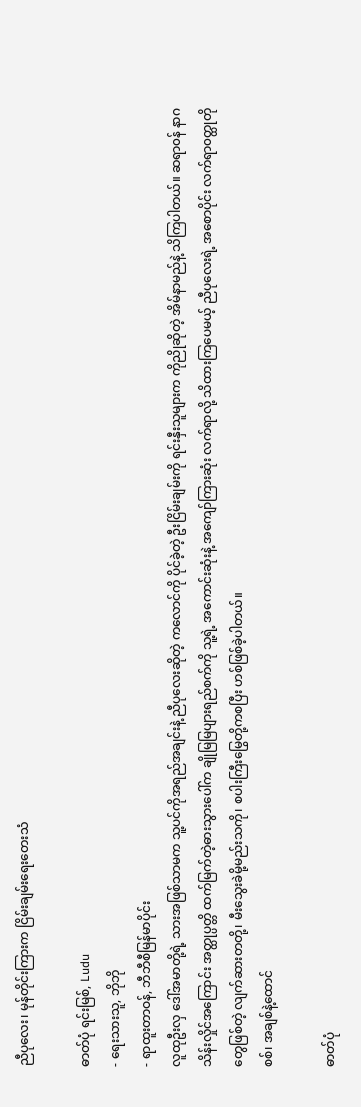ညီပုလေး၊ မုန်တိုင်းကြားက ငြိမ်းချမ်းရေးတေးသံ

ဓာတ်ပုံ ရင်းမြစ်, Ludu
- ရေးသားသူ, ဘိုဘို
- ရာထူးတာဝန်, ဘီဘီစီမြန်မာပိုင်း
လူထုဦးလှ ဒေါ်အမာတို့ရဲ့ သားအဖြစ်သာမက သူ့ပင်ကိုအရည်အချင်းနဲ့ ညီပုလေးဆိုတဲ့ ကလောင်ကို ပိုင်ခဲ့တဲ့ ဦးငြိမ်းချမ်းကို ရင်းနှီးသူများက ကိုညိုဆိုတဲ့ အိမ်နာမည်နဲ့ သိကြပါတယ်။ ဆရာ၀န် နာဂသိန်းလှိုင်အကြောင်း အတ္ထုပ္ပတ္တိ ထက်မြက်တဲ့ဓားသွားပေါ်က ချိုမြမြပျားရည်စက်ကို သူ့ရဲ့ အကောင်းဆုံးနဲ့ အကျော်ကြားဆုံး လက်ရာလို့ သိထားကြပေမယ့် ညီပုလေးရဲ့ အစောပိုင်း လက်ရာ၀တ္ထုတိုတွေဖြစ်တဲ့ လျက်ဆားတတို့၊ မီးသွေးခဲမို့မည်းသကို၊ စပါးကြီးမြွေတို့ကစပြီး ဟစ်ဖြစ်ခဲ့ပါတယ်။
စစ်၊ အချစ်နဲ့ထောင်

ဓာတ်ပုံ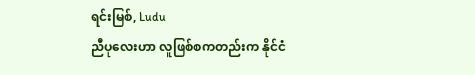ရင်းမြစ်, Ludu
ညီပုလေးဟာ လူဖြစ်စကတည်းက နိုင်ငံ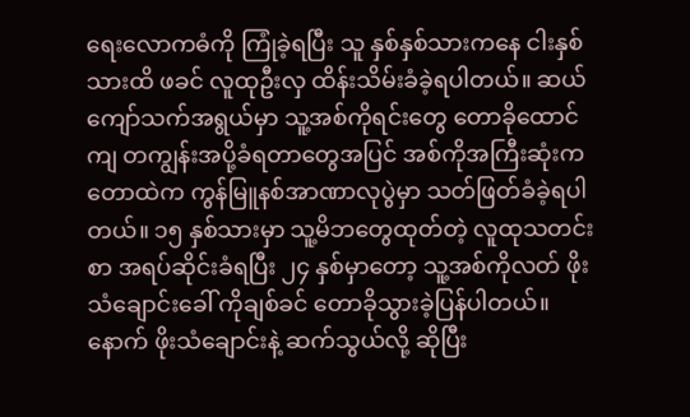ရေးလောကဓံကို ကြုံခဲ့ရပြီး သူ နှစ်နှစ်သားကနေ ငါးနှစ်သားထိ ဖခင် လူထုဦးလှ ထိန်းသိမ်းခံခဲ့ရပါတယ်။ ဆယ်ကျော်သက်အရွယ်မှာ သူ့အစ်ကိုရင်းတွေ တောခိုထောင်ကျ တကျွန်းအပို့ခံရတာတွေအပြင် အစ်ကိုအကြီးဆုံးက တောထဲက ကွန်မြူနစ်အာဏာလုပွဲမှာ သတ်ဖြတ်ခံခဲ့ရပါတယ်။ ၁၅ နှစ်သားမှာ သူ့မိဘတွေထုတ်တဲ့ လူထုသတင်းစာ အရပ်ဆိုင်းခံရပြီး ၂၄ နှစ်မှာတော့ သူ့အစ်ကိုလတ် ဖိုးသံချောင်းခေါ် ကိုချစ်ခင် တောခိုသွားခဲ့ပြန်ပါတယ်။ နောက် ဖိုးသံချောင်းနဲ့ ဆက်သွယ်လို့ ဆိုပြီး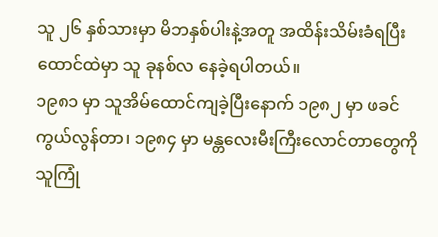သူ ၂၆ နှစ်သားမှာ မိဘနှစ်ပါးနဲ့အတူ အထိန်းသိမ်းခံရပြီး ထောင်ထဲမှာ သူ ခုနစ်လ နေခဲ့ရပါတယ်။
၁၉၈၁ မှာ သူအိမ်ထောင်ကျခဲ့ပြီးနောက် ၁၉၈၂ မှာ ဖခင်ကွယ်လွန်တာ၊ ၁၉၈၄ မှာ မန္တလေးမီးကြီးလောင်တာတွေကို သူကြုံ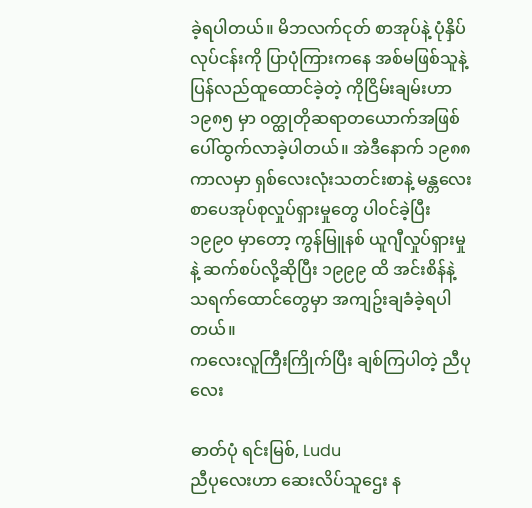ခဲ့ရပါတယ်။ မိဘလက်ငုတ် စာအုပ်နဲ့ ပုံနှိပ်လုပ်ငန်းကို ပြာပုံကြားကနေ အစ်မဖြစ်သူနဲ့ ပြန်လည်ထူထောင်ခဲ့တဲ့ ကိုငြိမ်းချမ်းဟာ ၁၉၈၅ မှာ ၀တ္ထုတိုဆရာတယောက်အဖြစ် ပေါ်ထွက်လာခဲ့ပါတယ်။ အဲဒီနောက် ၁၉၈၈ ကာလမှာ ရှစ်လေးလုံးသတင်းစာနဲ့ မန္တလေးစာပေအုပ်စုလှုပ်ရှားမှုတွေ ပါ၀င်ခဲ့ပြီး ၁၉၉၀ မှာတော့ ကွန်မြူနစ် ယူဂျီလှုပ်ရှားမှုနဲ့ ဆက်စပ်လို့ဆိုပြီး ၁၉၉၉ ထိ အင်းစိန်နဲ့ သရက်ထောင်တွေမှာ အကျဥ်းချခံခဲ့ရပါတယ်။
ကလေးလူကြီးကြိုက်ပြီး ချစ်ကြပါတဲ့ ညီပုလေး

ဓာတ်ပုံ ရင်းမြစ်, Ludu
ညီပုလေးဟာ ဆေးလိပ်သူဌေး န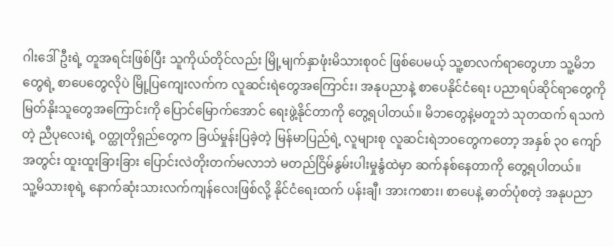ဂါးဒေါ်ဦးရဲ့ တူအရင်းဖြစ်ပြီး သူကိုယ်တိုင်လည်း မြို့မျက်နှာဖုံးမိသားစု၀င် ဖြစ်ပေမယ့် သူ့စာလက်ရာတွေဟာ သူ့မိဘတွေရဲ့ စာပေတွေလိုပဲ မြို့ပြကျေးလက်က လူဆင်းရဲတွေအကြောင်း၊ အနုပညာနဲ့ စာပေနိုင်ငံရေး ပညာရပ်ဆိုင်ရာတွေကို မြတ်နိုးသူတွေအကြောင်းကို ပြောင်မြောက်အောင် ရေးဖွဲ့နိုင်တာကို တွေ့ရပါတယ်။ မိဘတွေနဲ့မတူဘဲ သုတထက် ရသကဲတဲ့ ညီပုလေးရဲ့ ၀တ္ထုတိုရှည်တွေက ခြယ်မှုန်းပြခဲ့တဲ့ မြန်မာပြည်ရဲ့ လူများစု လူဆင်းရဲဘ၀တွေကတော့ အနှစ် ၃၀ ကျော်အတွင်း ထူးထူးခြားခြား ပြောင်းလဲတိုးတက်မလာဘဲ မတည်ငြိမ်နွမ်းပါးမှုနွံထဲမှာ ဆက်နစ်နေတာကို တွေ့ရပါတယ်။
သူ့မိသားစုရဲ့ နောက်ဆုံးသားလက်ကျန်လေးဖြစ်လို့ နိုင်ငံရေးထက် ပန်းချီ၊ အားကစား၊ စာပေနဲ့ ဓာတ်ပုံစတဲ့ အနုပညာ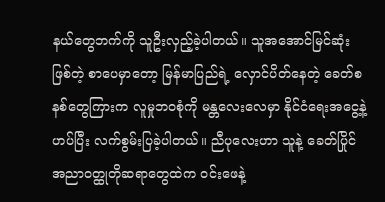နယ်တွေဘက်ကို သူဦးလှည့်ခဲ့ပါတယ်။ သူအအောင်မြင်ဆုံးဖြစ်တဲ့ စာပေမှာတော့ မြန်မာပြည်ရဲ့ လှောင်ပိတ်နေတဲ့ ခေတ်စနစ်တွေကြားက လူမှုဘ၀စုံကို မန္တလေးလေမှာ နိုင်ငံရေးအငွေ့နဲ့ဟပ်ပြီး လက်စွမ်းပြခဲ့ပါတယ်။ ညီပုလေးဟာ သူနဲ့ ခေတ်ပြိုင် အညာ၀တ္ထုတိုဆရာတွေထဲက ၀င်းဖေနဲ့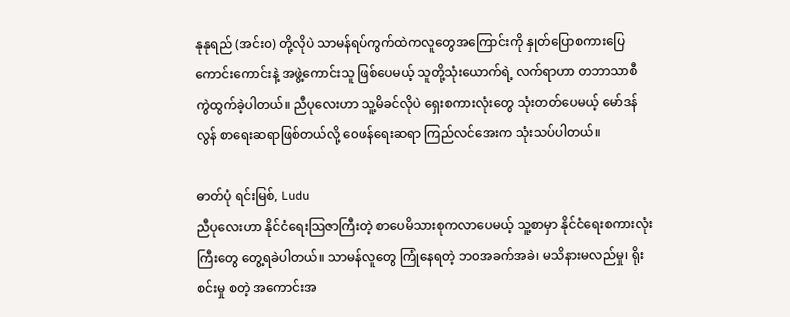နုနုရည် (အင်း၀) တို့လိုပဲ သာမန်ရပ်ကွက်ထဲကလူတွေအကြောင်းကို နှုတ်ပြောစကားပြေကောင်းကောင်းနဲ့ အဖွဲ့ကောင်းသူ ဖြစ်ပေမယ့် သူတို့သုံးယောက်ရဲ့ လက်ရာဟာ တဘာသာစီ ကွဲထွက်ခဲ့ပါတယ်။ ညီပုလေးဟာ သူ့မိခင်လိုပဲ ရှေးစကားလုံးတွေ သုံးတတ်ပေမယ့် မော်ဒန်လွန် စာရေးဆရာဖြစ်တယ်လို့ ၀ေဖန်ရေးဆရာ ကြည်လင်အေးက သုံးသပ်ပါတယ်။

ဓာတ်ပုံ ရင်းမြစ်, Ludu
ညီပုလေးဟာ နိုင်ငံရေးသြဇာကြီးတဲ့ စာပေမိသားစုကလာပေမယ့် သူ့စာမှာ နိုင်ငံရေးစကားလုံးကြီးတွေ တွေ့ရခဲပါတယ်။ သာမန်လူတွေ ကြုံနေရတဲ့ ဘ၀အခက်အခဲ၊ မသိနားမလည်မှု၊ ရိုးစင်းမှု စတဲ့ အကောင်းအ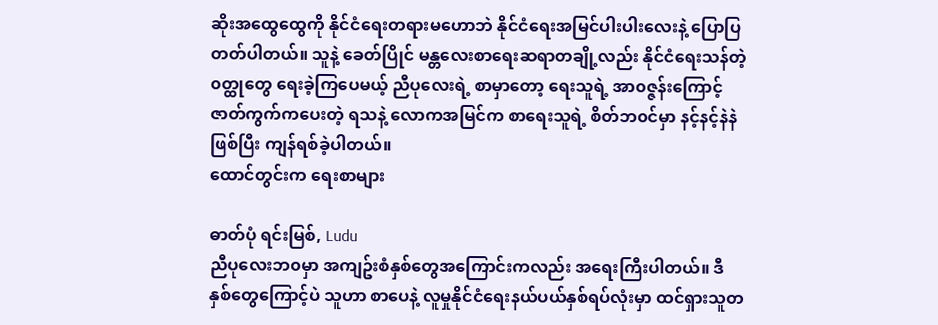ဆိုးအထွေထွေကို နိုင်ငံရေးတရားမဟောဘဲ နိုင်ငံရေးအမြင်ပါးပါးလေးနဲ့ ပြောပြတတ်ပါတယ်။ သူနဲ့ ခေတ်ပြိုင် မန္တလေးစာရေးဆရာတချို့လည်း နိုင်ငံရေးသန်တဲ့ ၀တ္ထုတွေ ရေးခဲ့ကြပေမယ့် ညီပုလေးရဲ့ စာမှာတော့ ရေးသူရဲ့ အာ၀ဇ္ဇန်းကြောင့် ဇာတ်ကွက်ကပေးတဲ့ ရသနဲ့ လောကအမြင်က စာရေးသူရဲ့ စိတ်ဘ၀င်မှာ နင့်နင့်နဲနဲဖြစ်ပြီး ကျန်ရစ်ခဲ့ပါတယ်။
ထောင်တွင်းက ရေးစာများ

ဓာတ်ပုံ ရင်းမြစ်, Ludu
ညီပုလေးဘ၀မှာ အကျဥ်းစံနှစ်တွေအကြောင်းကလည်း အရေးကြီးပါတယ်။ ဒီနှစ်တွေကြောင့်ပဲ သူဟာ စာပေနဲ့ လူမှုနိုင်ငံရေးနယ်ပယ်နှစ်ရပ်လုံးမှာ ထင်ရှားသူတ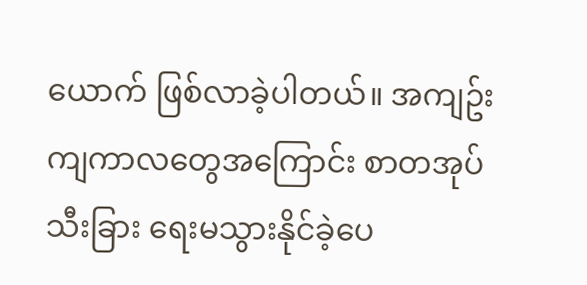ယောက် ဖြစ်လာခဲ့ပါတယ်။ အကျဥ်းကျကာလတွေအကြောင်း စာတအုပ် သီးခြား ရေးမသွားနိုင်ခဲ့ပေ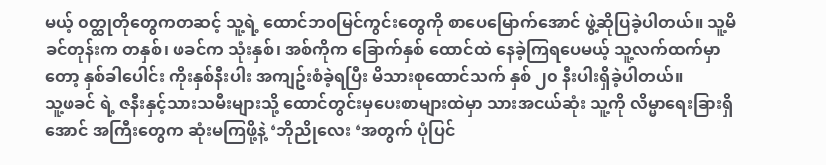မယ့် ၀တ္ထုတိုတွေကတဆင့် သူ့ရဲ့ ထောင်ဘ၀မြင်ကွင်းတွေကို စာပေမြောက်အောင် ဖွဲ့ဆိုပြခဲ့ပါတယ်။ သူ့မိခင်တုန်းက တနှစ်၊ ဖခင်က သုံးနှစ်၊ အစ်ကိုက ခြောက်နှစ် ထောင်ထဲ နေခဲ့ကြရပေမယ့် သူ့လက်ထက်မှာတော့ နှစ်ခါပေါင်း ကိုးနှစ်နီးပါး အကျဥ်းစံခဲ့ရပြီး မိသားစုထောင်သက် နှစ် ၂၀ နီးပါးရှိခဲ့ပါတယ်။
သူ့ဖခင် ရဲ့ ဇနီးနှင့်သားသမီးများသို့ ထောင်တွင်းမှပေးစာများထဲမှာ သားအငယ်ဆုံး သူ့ကို လိမ္မာရေးခြားရှိအောင် အကြီးတွေက ဆုံးမကြဖို့နဲ့ ‘ဘိုညိုလေး ‘အတွက် ပုံပြင်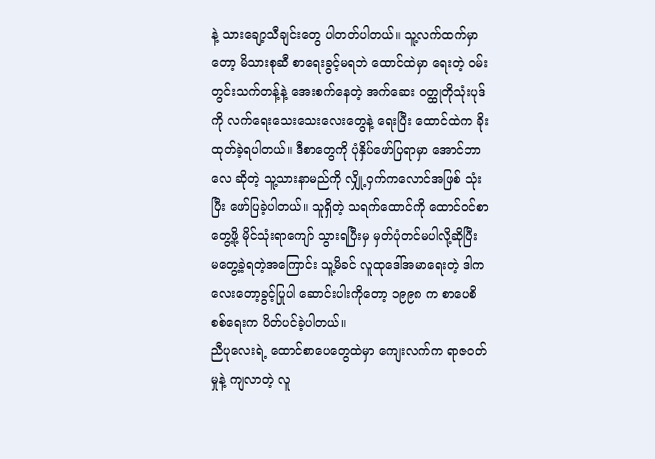နဲ့ သားချော့သီချင်းတွေ ပါတတ်ပါတယ်။ သူ့လက်ထက်မှာတော့ မိသားစုဆီ စာရေးခွင့်မရဘဲ ထောင်ထဲမှာ ရေးတဲ့ ၀မ်းတွင်းသက်တန့်နဲ့ အေးစက်နေတဲ့ အက်ဆေး ၀တ္ထုတိုသုံးပုဒ်ကို လက်ရေးသေးသေးလေးတွေနဲ့ ရေးပြီး ထောင်ထဲက ခိုးထုတ်ခဲ့ရပါတယ်။ ဒီစာတွေကို ပုံနှိပ်ဖော်ပြရာမှာ အောင်ဘာလေ ဆိုတဲ့ သူ့သားနာမည်ကို လျှို့၀ှက်ကလောင်အဖြစ် သုံးပြီး ဖော်ပြခဲ့ပါတယ်။ သူရှိတဲ့ သရက်ထောင်ကို ထောင်၀င်စာတွေ့ဖို့ မိုင်သုံးရာကျော် သွားရပြီးမှ မှတ်ပုံတင်မပါလို့ဆိုပြီး မတွေ့ခဲ့ရတဲ့အကြောင်း သူ့မိခင် လူထုဒေါ်အမာရေးတဲ့ ဒါကလေးတော့ခွင့်ပြုပါ ဆောင်းပါးကိုတော့ ၁၉၉၈ က စာပေစိစစ်ရေးက ပိတ်ပင်ခဲ့ပါတယ်။
ညီပုလေးရဲ့ ထောင်စာပေတွေထဲမှာ ကျေးလက်က ရာဇ၀တ်မှုနဲ့ ကျလာတဲ့ လူ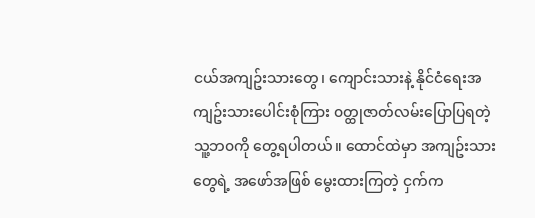ငယ်အကျဥ်းသားတွေ၊ ကျောင်းသားနဲ့ နိုင်ငံရေးအကျဥ်းသားပေါင်းစုံကြား ၀တ္ထုဇာတ်လမ်းပြောပြရတဲ့ သူ့ဘ၀ကို တွေ့ရပါတယ်။ ထောင်ထဲမှာ အကျဥ်းသားတွေရဲ့ အဖော်အဖြစ် မွေးထားကြတဲ့ ငှက်က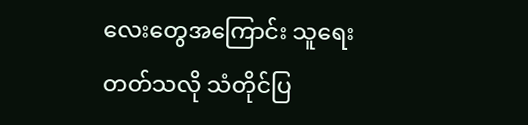လေးတွေအကြောင်း သူရေးတတ်သလို သံတိုင်ပြ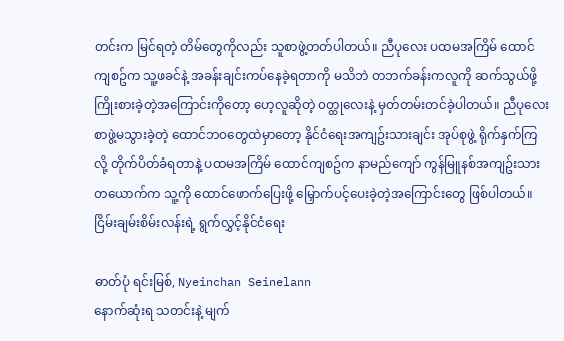တင်းက မြင်ရတဲ့ တိမ်တွေကိုလည်း သူစာဖွဲ့တတ်ပါတယ်။ ညီပုလေး ပထမအကြိမ် ထောင်ကျစဥ်က သူ့ဖခင်နဲ့ အခန်းချင်းကပ်နေခဲ့ရတာကို မသိဘဲ တဘက်ခန်းကလူကို ဆက်သွယ်ဖို့ ကြိုးစားခဲ့တဲ့အကြောင်းကိုတော့ ဟေ့လူဆိုတဲ့ ၀တ္ထုလေးနဲ့ မှတ်တမ်းတင်ခဲ့ပါတယ်။ ညီပုလေး စာဖွဲ့မသွားခဲ့တဲ့ ထောင်ဘ၀တွေထဲမှာတော့ နိုင်ငံရေးအကျဥ်းသားချင်း အုပ်စုဖွဲ့ ရိုက်နှက်ကြလို့ တိုက်ပိတ်ခံရတာနဲ့ ပထမအကြိမ် ထောင်ကျစဥ်က နာမည်ကျော် ကွန်မြူနစ်အကျဥ်းသားတယောက်က သူ့ကို ထောင်ဖောက်ပြေးဖို့ မြှောက်ပင့်ပေးခဲ့တဲ့အကြောင်းတွေ ဖြစ်ပါတယ်။
ငြိမ်းချမ်းစိမ်းလန်းရဲ့ ရွက်လွှင့်နိုင်ငံရေး

ဓာတ်ပုံ ရင်းမြစ်, Nyeinchan Seinelann
နောက်ဆုံးရ သတင်းနဲ့ မျက်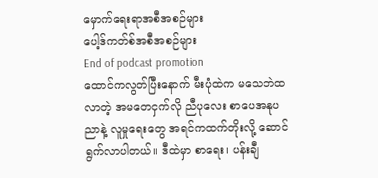မှောက်ရေးရာအစီအစဉ်များ
ပေါ့ဒ်ကတ်စ်အစီအစဉ်များ
End of podcast promotion
ထောင်ကလွတ်ပြီးနောက် မီးပုံထဲက မသေဘဲထလာတဲ့ အမတေငှက်လို ညီပုလေး စာပေအနုပညာနဲ့ လူမှုရေးတွေ အရင်ကထက်တိုးလို့ ဆောင်ရွက်လာပါတယ်။ ဒီထဲမှာ စာရေး၊ ပန်းချီ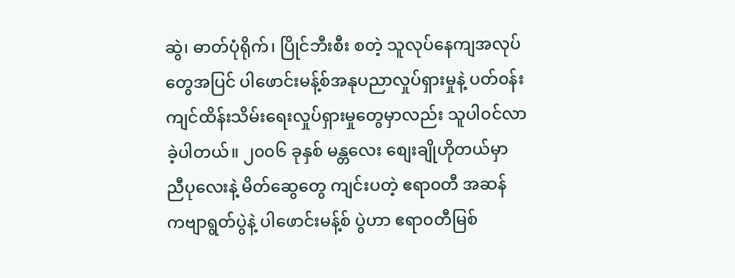ဆွဲ၊ ဓာတ်ပုံရိုက်၊ ပြိုင်ဘီးစီး စတဲ့ သူလုပ်နေကျအလုပ်တွေအပြင် ပါဖောင်းမန့်စ်အနုပညာလှုပ်ရှားမှုနဲ့ ပတ်၀န်းကျင်ထိန်းသိမ်းရေးလှုပ်ရှားမှုတွေမှာလည်း သူပါ၀င်လာခဲ့ပါတယ်။ ၂၀၀၆ ခုနှစ် မန္တလေး စျေးချိုဟိုတယ်မှာ ညီပုလေးနဲ့ မိတ်ဆွေတွေ ကျင်းပတဲ့ ဧရာ၀တီ အဆန် ကဗျာရွတ်ပွဲနဲ့ ပါဖောင်းမန့်စ် ပွဲဟာ ဧရာ၀တီမြစ်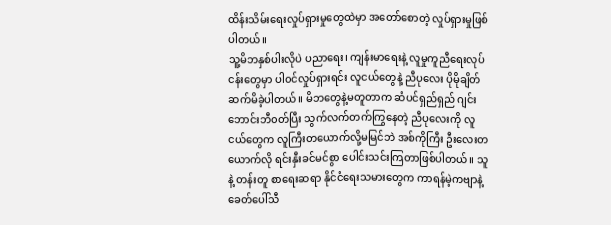ထိန်းသိမ်းရေးလှုပ်ရှားမှုတွေထဲမှာ အတော်စောတဲ့ လှုပ်ရှားမှုဖြစ်ပါတယ်။
သူ့မိဘနှစ်ပါးလိုပဲ ပညာရေး၊ ကျန်းမာရေးနဲ့ လူမှုကူညီရေးလုပ်ငန်းတွေမှာ ပါ၀င်လှုပ်ရှားရင်း လူငယ်တွေနဲ့ ညီပုလေး ပိုမိုချိတ်ဆက်မိခဲ့ပါတယ်။ မိဘတွေနဲ့မတူတာက ဆံပင်ရှည်ရှည် ဂျင်းဘောင်းဘီ၀တ်ပြီး သွက်လက်တက်ကြွနေတဲ့ ညီပုလေးကို လူငယ်တွေက လူကြီးတယောက်လို့မမြင်ဘဲ အစ်ကိုကြီး ဦးလေးတယောက်လို ရင်းနှီးခင်မင်စွာ ပေါင်းသင်းကြတာဖြစ်ပါတယ်။ သူနဲ့ တန်းတူ စာရေးဆရာ နိုင်ငံရေးသမားတွေက ကာရန်မဲ့ကဗျာနဲ့ ခေတ်ပေါ်သီ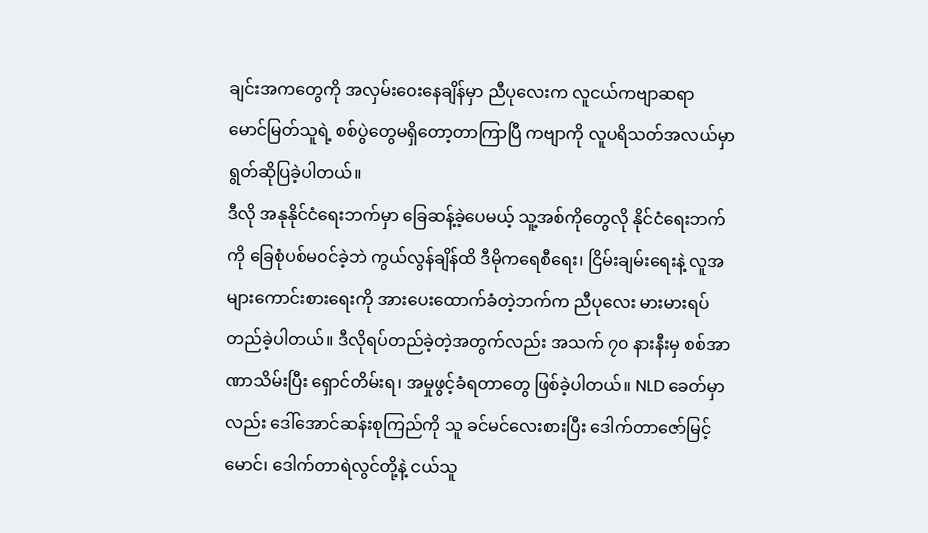ချင်းအကတွေကို အလှမ်း၀ေးနေချိန်မှာ ညီပုလေးက လူငယ်ကဗျာဆရာ မောင်မြတ်သူရဲ့ စစ်ပွဲတွေမရှိတော့တာကြာပြီ ကဗျာကို လူပရိသတ်အလယ်မှာ ရွတ်ဆိုပြခဲ့ပါတယ်။
ဒီလို အနုနိုင်ငံရေးဘက်မှာ ခြေဆန့်ခဲ့ပေမယ့် သူ့အစ်ကိုတွေလို နိုင်ငံရေးဘက်ကို ခြေစုံပစ်မ၀င်ခဲ့ဘဲ ကွယ်လွန်ချိန်ထိ ဒီမိုကရေစီရေး၊ ငြိမ်းချမ်းရေးနဲ့ လူအများကောင်းစားရေးကို အားပေးထောက်ခံတဲ့ဘက်က ညီပုလေး မားမားရပ်တည်ခဲ့ပါတယ်။ ဒီလိုရပ်တည်ခဲ့တဲ့အတွက်လည်း အသက် ၇၀ နားနီးမှ စစ်အာဏာသိမ်းပြီး ရှောင်တိမ်းရ၊ အမှုဖွင့်ခံရတာတွေ ဖြစ်ခဲ့ပါတယ်။ NLD ခေတ်မှာလည်း ဒေါ်အောင်ဆန်းစုကြည်ကို သူ ခင်မင်လေးစားပြီး ဒေါက်တာဇော်မြင့်မောင်၊ ဒေါက်တာရဲလွင်တို့နဲ့ ငယ်သူ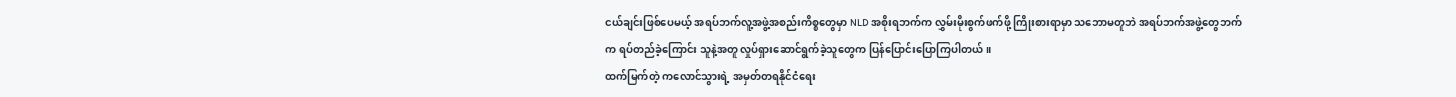ငယ်ချင်းဖြစ်ပေမယ့် အရပ်ဘက်လူ့အဖွဲ့အစည်းကိစ္စတွေမှာ NLD အစိုးရဘက်က လွှမ်းမိုးစွက်ဖက်ဖို့ ကြိုးစားရာမှာ သဘောမတူဘဲ အရပ်ဘက်အဖွဲ့တွေဘက်က ရပ်တည်ခဲ့ကြောင်း သူနဲ့အတူ လှုပ်ရှားဆောင်ရွက်ခဲ့သူတွေက ပြန်ပြောင်းပြောကြပါတယ်။
ထက်မြက်တဲ့ ကလောင်သွားရဲ့ အမှတ်တရနိုင်ငံရေး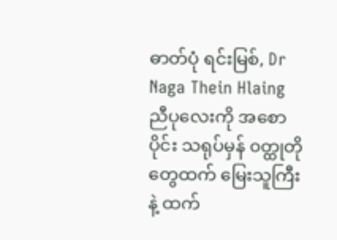ဓာတ်ပုံ ရင်းမြစ်, Dr Naga Thein Hlaing
ညီပုလေးကို အစောပိုင်း သရုပ်မှန် ၀တ္ထုတိုတွေထက် မြေးသူကြီးနဲ့ ထက်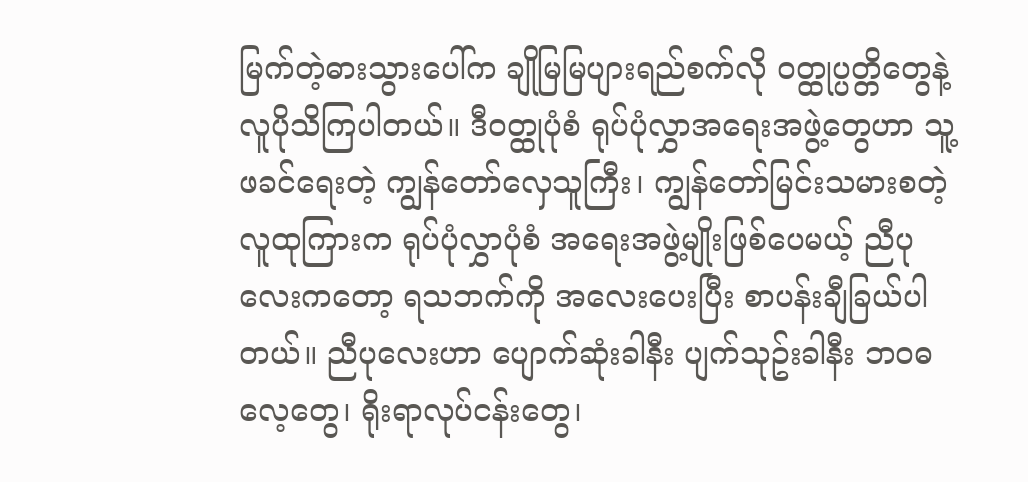မြက်တဲ့ဓားသွားပေါ်က ချိုမြမြပျားရည်စက်လို ၀တ္ထုပ္ပတ္တိတွေနဲ့ လူပိုသိကြပါတယ်။ ဒီ၀တ္ထုပုံစံ ရုပ်ပုံလွှာအရေးအဖွဲ့တွေဟာ သူ့ဖခင်ရေးတဲ့ ကျွန်တော်လှေသူကြီး၊ ကျွန်တော်မြင်းသမားစတဲ့ လူထုကြားက ရုပ်ပုံလွှာပုံစံ အရေးအဖွဲ့မျိုးဖြစ်ပေမယ့် ညီပုလေးကတော့ ရသဘက်ကို အလေးပေးပြီး စာပန်းချီခြယ်ပါတယ်။ ညီပုလေးဟာ ပျောက်ဆုံးခါနီး ပျက်သုဥ်းခါနီး ဘ၀ဓလေ့တွေ၊ ရိုးရာလုပ်ငန်းတွေ၊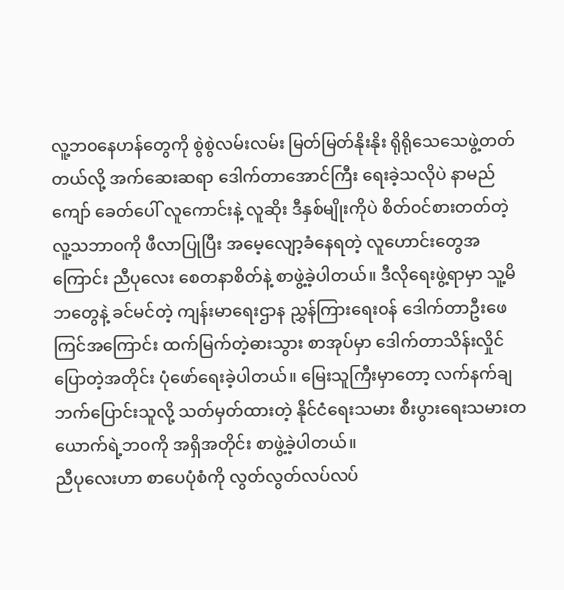လူ့ဘ၀နေဟန်တွေကို စွဲစွဲလမ်းလမ်း မြတ်မြတ်နိုးနိုး ရိုရိုသေသေဖွဲ့တတ်တယ်လို့ အက်ဆေးဆရာ ဒေါက်တာအောင်ကြီး ရေးခဲ့သလိုပဲ နာမည်ကျော် ခေတ်ပေါ် လူကောင်းနဲ့ လူဆိုး ဒီနှစ်မျိုးကိုပဲ စိတ်၀င်စားတတ်တဲ့ လူ့သဘာ၀ကို ဖီလာပြုပြီး အမေ့လျော့ခံနေရတဲ့ လူဟောင်းတွေအကြောင်း ညီပုလေး စေတနာစိတ်နဲ့ စာဖွဲ့ခဲ့ပါတယ်။ ဒီလိုရေးဖွဲ့ရာမှာ သူ့မိဘတွေနဲ့ ခင်မင်တဲ့ ကျန်းမာရေးဌာန ညွှန်ကြားရေး၀န် ဒေါက်တာဦးဖေကြင်အကြောင်း ထက်မြက်တဲ့ဓားသွား စာအုပ်မှာ ဒေါက်တာသိန်းလှိုင်ပြောတဲ့အတိုင်း ပုံဖော်ရေးခဲ့ပါတယ်။ မြေးသူကြီးမှာတော့ လက်နက်ချ ဘက်ပြောင်းသူလို့ သတ်မှတ်ထားတဲ့ နိုင်ငံရေးသမား စီးပွားရေးသမားတယောက်ရဲ့ဘ၀ကို အရှိအတိုင်း စာဖွဲ့ခဲ့ပါတယ်။
ညီပုလေးဟာ စာပေပုံစံကို လွတ်လွတ်လပ်လပ်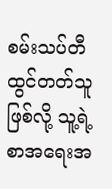စမ်းသပ်တီထွင်တတ်သူဖြစ်လို့ သူ့ရဲ့ စာအရေးအ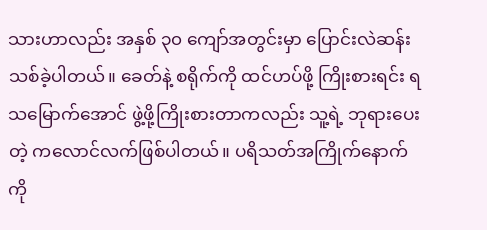သားဟာလည်း အနှစ် ၃၀ ကျော်အတွင်းမှာ ပြောင်းလဲဆန်းသစ်ခဲ့ပါတယ်။ ခေတ်နဲ့ စရိုက်ကို ထင်ဟပ်ဖို့ ကြိုးစားရင်း ရသမြောက်အောင် ဖွဲ့ဖို့ကြိုးစားတာကလည်း သူ့ရဲ့ ဘုရားပေးတဲ့ ကလောင်လက်ဖြစ်ပါတယ်။ ပရိသတ်အကြိုက်နောက်ကို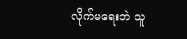လိုက်မရေးဘဲ သူ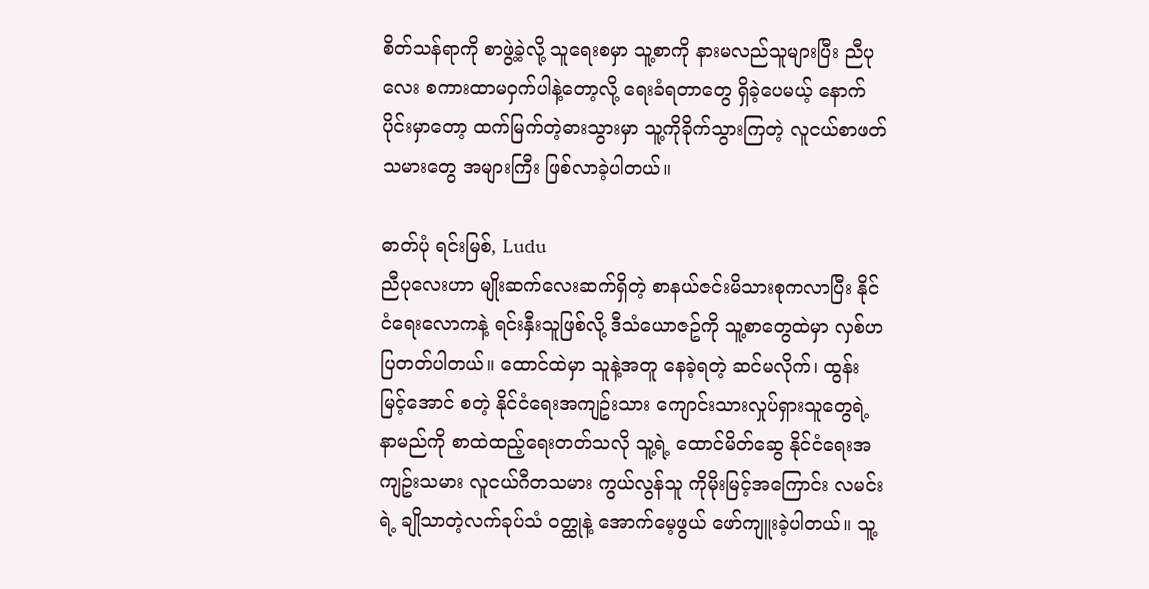စိတ်သန်ရာကို စာဖွဲ့ခဲ့လို့ သူရေးစမှာ သူ့စာကို နားမလည်သူများပြီး ညီပုလေး စကားထာမ၀ှက်ပါနဲ့တော့လို့ ရေးခံရတာတွေ ရှိခဲ့ပေမယ့် နောက်ပိုင်းမှာတော့ ထက်မြက်တဲ့ဓားသွားမှာ သူ့ကိုခိုက်သွားကြတဲ့ လူငယ်စာဖတ်သမားတွေ အများကြီး ဖြစ်လာခဲ့ပါတယ်။

ဓာတ်ပုံ ရင်းမြစ်, Ludu
ညီပုလေးဟာ မျိုးဆက်လေးဆက်ရှိတဲ့ စာနယ်ဇင်းမိသားစုကလာပြီး နိုင်ငံရေးလောကနဲ့ ရင်းနှီးသူဖြစ်လို့ ဒီသံယောဇဥ်ကို သူ့စာတွေထဲမှာ လှစ်ဟပြတတ်ပါတယ်။ ထောင်ထဲမှာ သူနဲ့အတူ နေခဲ့ရတဲ့ ဆင်မလိုက်၊ ထွန်းမြင့်အောင် စတဲ့ နိုင်ငံရေးအကျဥ်းသား ကျောင်းသားလှုပ်ရှားသူတွေရဲ့ နာမည်ကို စာထဲထည့်ရေးတတ်သလို သူ့ရဲ့ ထောင်မိတ်ဆွေ နိုင်ငံရေးအကျဥ်းသမား လူငယ်ဂီတသမား ကွယ်လွန်သူ ကိုမိုးမြင့်အကြောင်း လမင်းရဲ့ ချိုသာတဲ့လက်ခုပ်သံ ၀တ္ထုနဲ့ အောက်မေ့ဖွယ် ဖော်ကျူးခဲ့ပါတယ်။ သူ့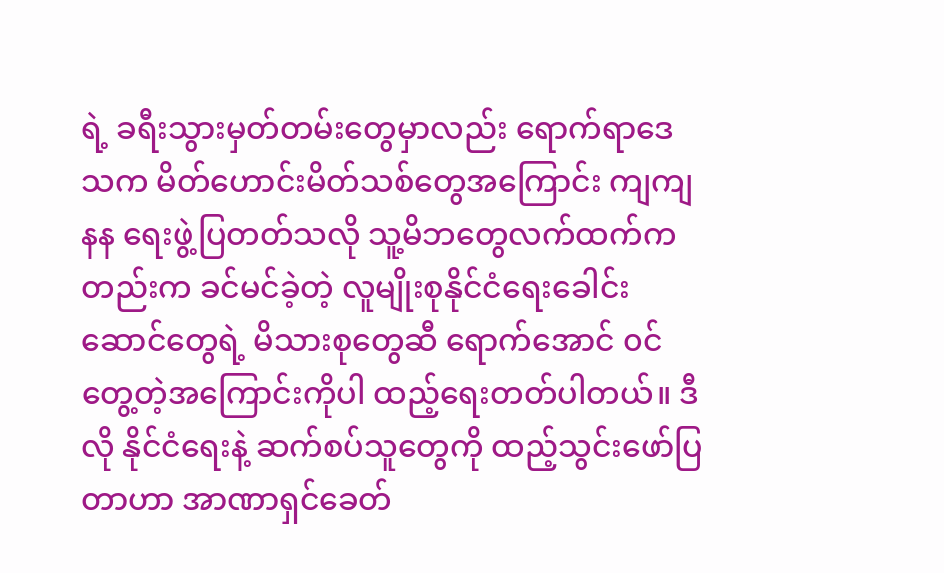ရဲ့ ခရီးသွားမှတ်တမ်းတွေမှာလည်း ရောက်ရာဒေသက မိတ်ဟောင်းမိတ်သစ်တွေအကြောင်း ကျကျနန ရေးဖွဲ့ပြတတ်သလို သူ့မိဘတွေလက်ထက်ကတည်းက ခင်မင်ခဲ့တဲ့ လူမျိုးစုနိုင်ငံရေးခေါင်းဆောင်တွေရဲ့ မိသားစုတွေဆီ ရောက်အောင် ၀င်တွေ့တဲ့အကြောင်းကိုပါ ထည့်ရေးတတ်ပါတယ်။ ဒီလို နိုင်ငံရေးနဲ့ ဆက်စပ်သူတွေကို ထည့်သွင်းဖော်ပြတာဟာ အာဏာရှင်ခေတ်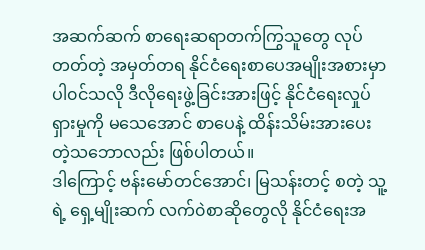အဆက်ဆက် စာရေးဆရာတက်ကြွသူတွေ လုပ်တတ်တဲ့ အမှတ်တရ နိုင်ငံရေးစာပေအမျိုးအစားမှာ ပါ၀င်သလို ဒီလိုရေးဖွဲ့ခြင်းအားဖြင့် နိုင်ငံရေးလှုပ်ရှားမှုကို မသေအောင် စာပေနဲ့ ထိန်းသိမ်းအားပေးတဲ့သဘောလည်း ဖြစ်ပါတယ်။
ဒါကြောင့် ဗန်းမော်တင်အောင်၊ မြသန်းတင့် စတဲ့ သူ့ရဲ့ ရှေ့မျိုးဆက် လက်၀ဲစာဆိုတွေလို နိုင်ငံရေးအ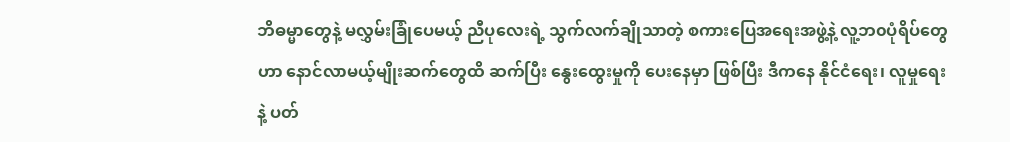ဘိဓမ္မာတွေနဲ့ မလွှမ်းခြုံပေမယ့် ညီပုလေးရဲ့ သွက်လက်ချိုသာတဲ့ စကားပြေအရေးအဖွဲ့နဲ့ လူ့ဘ၀ပုံရိပ်တွေဟာ နောင်လာမယ့်မျိုးဆက်တွေထိ ဆက်ပြီး နွေးထွေးမှုကို ပေးနေမှာ ဖြစ်ပြီး ဒီကနေ နိုင်ငံရေး၊ လူမှုရေးနဲ့ ပတ်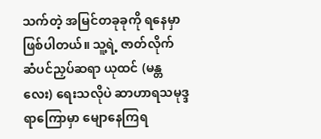သက်တဲ့ အမြင်တခုခုကို ရနေမှာဖြစ်ပါတယ်။ သူ့ရဲ့ ဇာတ်လိုက် ဆံပင်ညှပ်ဆရာ ယုထင် (မန္တလေး) ရေးသလိုပဲ ဆာဟာရသမုဒ္ဒရာကြောမှာ မျောနေကြရ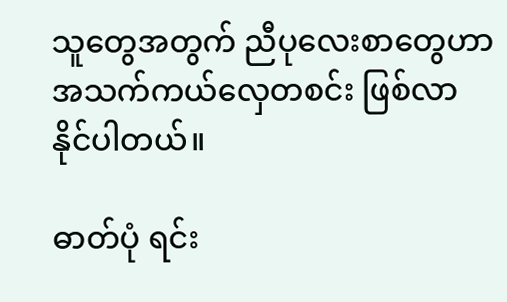သူတွေအတွက် ညီပုလေးစာတွေဟာ အသက်ကယ်လှေတစင်း ဖြစ်လာနိုင်ပါတယ်။

ဓာတ်ပုံ ရင်း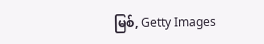မြစ်, Getty Images